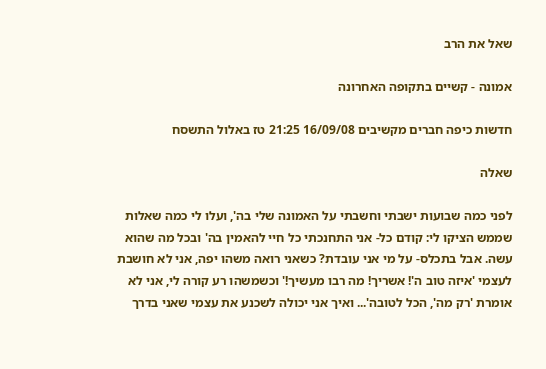שאל את הרב

אמונה - קשיים בתקופה האחרונה

חדשות כיפה חברים מקשיבים 16/09/08 21:25 טז באלול התשסח

שאלה

לפני כמה שבועות ישבתי וחשבתי על האמונה שלי בה', ועלו לי כמה שאלות שממש הציקו לי: קודם כל- אני התחנכתי כל חיי להאמין בה' ובכל מה שהוא עשה. אבל בתכלס- על מי אני עובדת? כשאני רואה משהו יפה, אני לא חושבת לעצמי 'איזה טוב ה'! אשריך! מה רבו מעשיך!' וכשמשהו רע קורה לי, אני לא אומרת 'רק מה', הכל לטובה'... ואיך אני יכולה לשכנע את עצמי שאני בדרך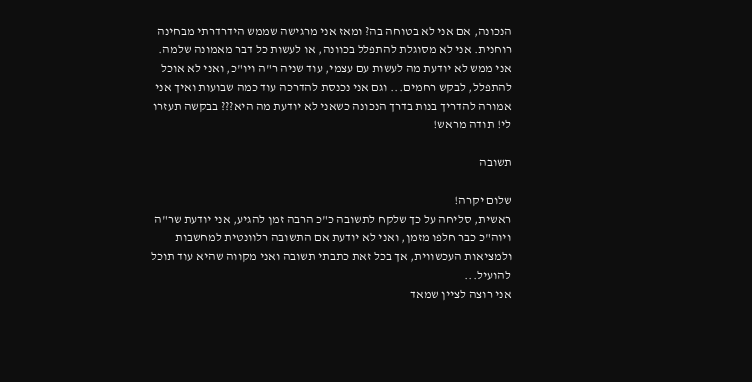הנכונה, אם אני לא בטוחה בה? ומאז אני מרגישה שממש הידרדרתי מבחינה רוחנית. אני לא מסוגלת להתפלל בכוונה, או לעשות כל דבר מאמונה שלמה. אני ממש לא יודעת מה לעשות עם עצמי, עוד שניה ר"ה ויו"כ, ואני לא אוכל להתפלל, לבקש רחמים... וגם אני נכנסת להדרכה עוד כמה שבועות ואיך אני אמורה להדריך בנות בדרך הנכונה כשאני לא יודעת מה היא??? בבקשה תעזרו לי! תודה מראש!

תשובה

שלום יקרה!
ראשית, סליחה על כך שלקח לתשובה כ"כ הרבה זמן להגיע, אני יודעת שר"ה ויוה"כ כבר חלפו מזמן, ואני לא יודעת אם התשובה רלוונטית למחשבות ולמציאות העכשווית, אך בכל זאת כתבתי תשובה ואני מקווה שהיא עוד תוכל להועיל...
אני רוצה לציין שמאד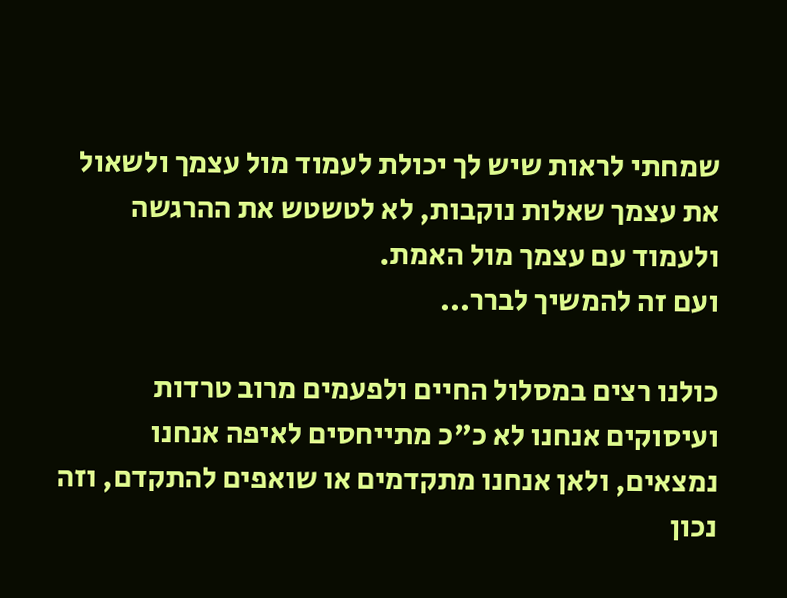שמחתי לראות שיש לך יכולת לעמוד מול עצמך ולשאול את עצמך שאלות נוקבות, לא לטשטש את ההרגשה ולעמוד עם עצמך מול האמת.
ועם זה להמשיך לברר...

כולנו רצים במסלול החיים ולפעמים מרוב טרדות ועיסוקים אנחנו לא כ"כ מתייחסים לאיפה אנחנו נמצאים, ולאן אנחנו מתקדמים או שואפים להתקדם, וזה נכון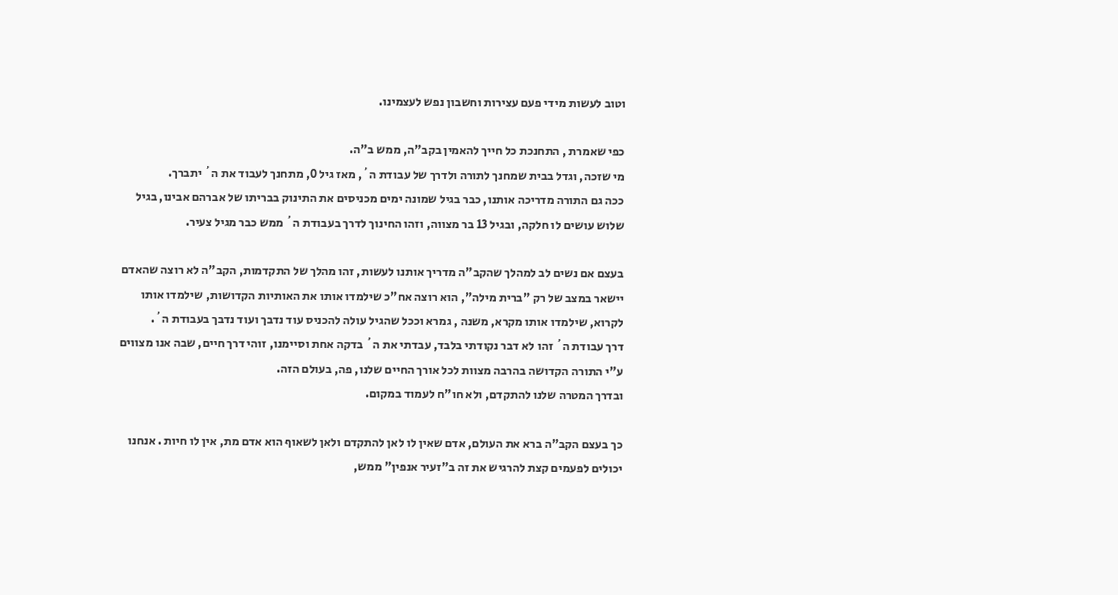וטוב לעשות מידי פעם עצירות וחשבון נפש לעצמינו.

כפי שאמרת , התחנכת כל חייך להאמין בקב"ה, ממש ב"ה.
מי שזכה, וגדל בבית שמחנך לתורה ולדרך של עבודת ה´, מאז גיל 0, מתחנך לעבוד את ה´ יתברך.
ככה גם התורה מדריכה אותנו, כבר בגיל שמונה ימים מכניסים את התינוק בבריתו של אברהם אבינו, בגיל שלוש עושים לו חלקה, ובגיל 13 בר מצווה, וזהו החינוך לדרך בעבודת ה´ ממש כבר מגיל צעיר.

בעצם אם נשים לב למהלך שהקב"ה מדריך אותנו לעשות, זהו מהלך של התקדמות, הקב"ה לא רוצה שהאדם יישאר במצב של רק "ברית מילה", הוא רוצה אח"כ שילמדו אותו את האותיות הקדושות, שילמדו אותו לקרוא, שילמדו אותו מקרא, משנה , גמרא וככל שהגיל עולה להכניס עוד נדבך ועוד נדבך בעבודת ה´.
דרך עבודת ה´ זהו לא דבר נקודתי בלבד, עבדתי את ה´ בדקה אחת וסיימנו, זוהי דרך חיים, שבה אנו מצווים ע"י התורה הקדושה בהרבה מצוות לכל אורך החיים שלנו, פה, בעולם הזה.
ובדרך המטרה שלנו להתקדם, ולא חו"ח לעמוד במקום.

כך בעצם הקב"ה ברא את העולם, אדם שאין לו לאן להתקדם ולאן לשאוף הוא אדם מת, אין לו חיות . אנחנו יכולים לפעמים קצת להרגיש את זה ב"זעיר אנפין" ממש,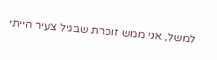למשל, אני ממש זוכרת שבגיל צעיר הייתי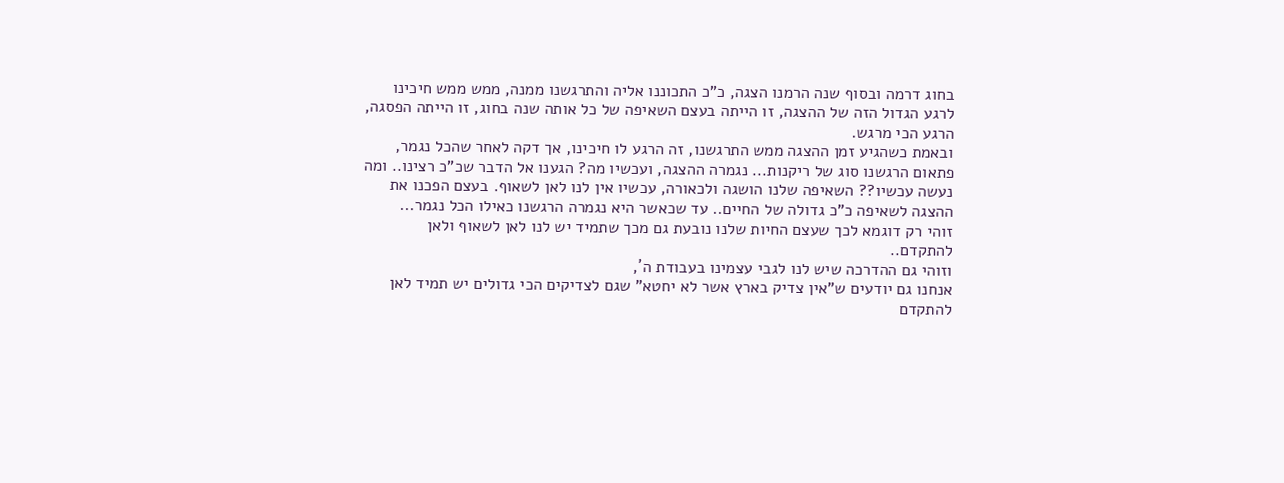בחוג דרמה ובסוף שנה הרמנו הצגה, כ"כ התכוננו אליה והתרגשנו ממנה, ממש ממש חיכינו לרגע הגדול הזה של ההצגה, זו הייתה בעצם השאיפה של כל אותה שנה בחוג, זו הייתה הפסגה, הרגע הכי מרגש.
ובאמת כשהגיע זמן ההצגה ממש התרגשנו, זה הרגע לו חיכינו, אך דקה לאחר שהכל נגמר, פתאום הרגשנו סוג של ריקנות... נגמרה ההצגה, ועכשיו מה? הגענו אל הדבר שכ"כ רצינו.. ומה נעשה עכשיו?? השאיפה שלנו הושגה ולכאורה, עכשיו אין לנו לאן לשאוף. בעצם הפכנו את ההצגה לשאיפה כ"כ גדולה של החיים.. עד שכאשר היא נגמרה הרגשנו כאילו הכל נגמר...
זוהי רק דוגמא לכך שעצם החיות שלנו נובעת גם מכך שתמיד יש לנו לאן לשאוף ולאן להתקדם..
וזוהי גם ההדרכה שיש לנו לגבי עצמינו בעבודת ה´,
אנחנו גם יודעים ש"אין צדיק בארץ אשר לא יחטא" שגם לצדיקים הכי גדולים יש תמיד לאן להתקדם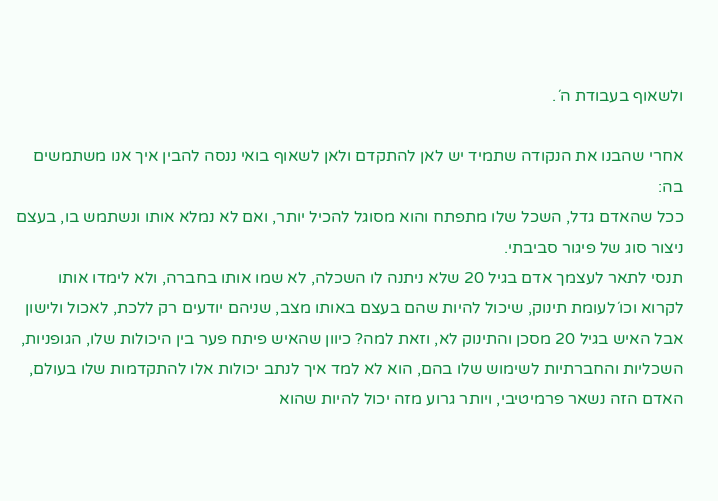ולשאוף בעבודת ה´.

אחרי שהבנו את הנקודה שתמיד יש לאן להתקדם ולאן לשאוף בואי ננסה להבין איך אנו משתמשים בה:
ככל שהאדם גדל, השכל שלו מתפתח והוא מסוגל להכיל יותר, ואם לא נמלא אותו ונשתמש בו, בעצם ניצור סוג של פיגור סביבתי.
תנסי לתאר לעצמך אדם בגיל 20 שלא ניתנה לו השכלה, לא שמו אותו בחברה, ולא לימדו אותו לקרוא וכו´לעומת תינוק, שיכול להיות שהם בעצם באותו מצב, שניהם יודעים רק ללכת, לאכול ולישון אבל האיש בגיל 20 מסכן והתינוק לא, וזאת למה? כיוון שהאיש פיתח פער בין היכולות שלו, הגופניות, השכליות והחברתיות לשימוש שלו בהם, הוא לא למד איך לנתב יכולות אלו להתקדמות שלו בעולם, האדם הזה נשאר פרמיטיבי, ויותר גרוע מזה יכול להיות שהוא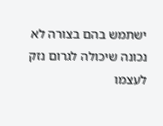ישתמש בהם בצורה לא נכונה שיכולה לגרום נזק לעצמו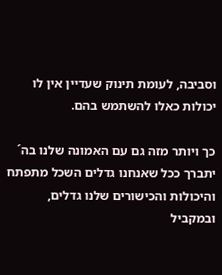וסביבה, לעומת תינוק שעדיין אין לו יכולות כאלו להשתמש בהם.

כך ויותר מזה גם עם האמונה שלנו בה´ יתברך ככל שאנחנו גדלים השכל מתפתח והיכולות והכישורים שלנו גדלים, ובמקביל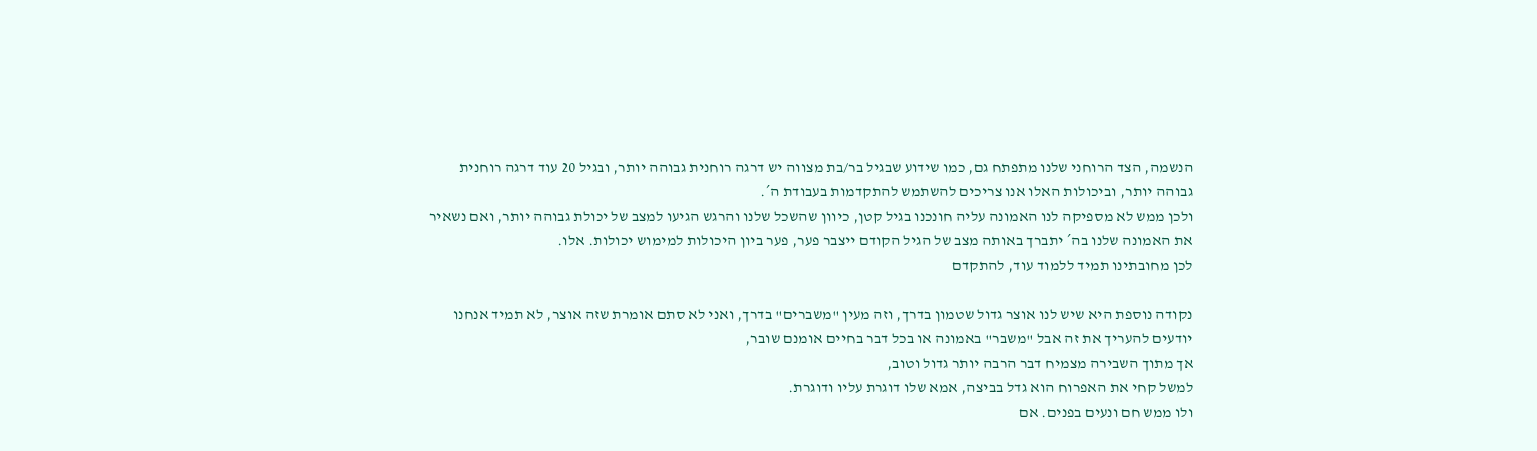הנשמה, הצד הרוחני שלנו מתפתח גם, כמו שידוע שבגיל בר/בת מצווה יש דרגה רוחנית גבוהה יותר, ובגיל 20 עוד דרגה רוחנית גבוהה יותר, וביכולות האלו אנו צריכים להשתמש להתקדמות בעבודת ה´.
ולכן ממש לא מספיקה לנו האמונה עליה חונכנו בגיל קטן, כיוון שהשכל שלנו והרגש הגיעו למצב של יכולת גבוהה יותר, ואם נשאיר את האמונה שלנו בה´ יתברך באותה מצב של הגיל הקודם ייצבר פער, פער ביון היכולות למימוש יכולות. אלו.
לכן מחובתינו תמיד ללמוד עוד, להתקדם

נקודה נוספת היא שיש לנו אוצר גדול שטמון בדרך, וזה מעין "משברים" בדרך, ואני לא סתם אומרת שזה אוצר, לא תמיד אנחנו יודעים להעריך את זה אבל "משבר" באמונה או בכל דבר בחיים אומנם שובר,
אך מתוך השבירה מצמיח דבר הרבה יותר גדול וטוב,
למשל קחי את האפרוח הוא גדל בביצה, אמא שלו דוגרת עליו ודוגרת.
ולו ממש חם ונעים בפנים. אם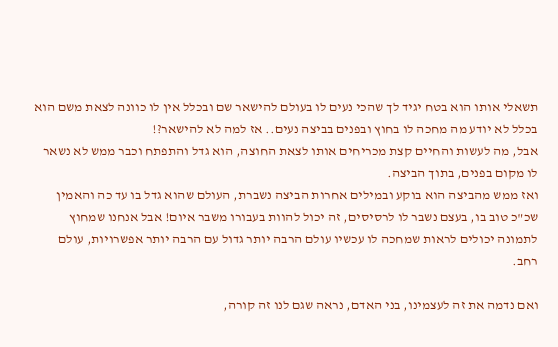תשאלי אותו הוא בטח יגיד לך שהכי נעים לו בעולם להישאר שם ובכלל אין לו כוונה לצאת משם הוא בכלל לא יודע מה מחכה לו בחוץ ובפנים בביצה נעים.. אז למה לא להישאר?!
אבל, מה לעשות והחיים קצת מכריחים אותו לצאת החוצה, הוא גדל והתפתח וכבר ממש לא נשאר לו מקום בפנים, בתוך הביצה.
ואז ממש מהביצה הוא בוקע ובמילים אחרות הביצה נשברת, העולם שהוא גדל בו עד כה והאמין שכ"כ טוב בו, בעצם נשבר לו לרסיסים, זה יכול להוות בעבורו משבר איום! אבל אנחנו שמחוץ לתמונה יכולים לראות שמחכה לו עכשיו עולם הרבה יותר גדול עם הרבה יותר אפשרויות, עולם רחב.

ואם נדמה את זה לעצמינו, בני האדם, נראה שגם לנו זה קורה,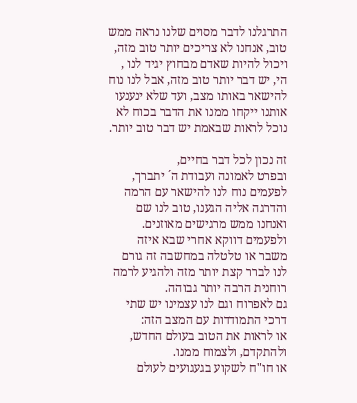התרגלנו לדבר מסוים שלנו נראה ממש טוב, אנחנו לא צריכים יותר טוב מזה, ויכול להיות שאדם מבחוץ יגיד לנו , הי, יש דבר יותר טוב מזה, אבל לנו נוח להישאר באותו מצב, ועד שלא ינענעו אותנו ייקחו ממנו את הדבר בכוח לא נוכל לראות שבאמת יש דבר טוב יותר.

זה נכון לכל דבר בחיים,
ובפרט לאמונה ועבודת ה´ יתברך, לפעמים נוח לנו להישאר עם הרמה והדרגה אליה הגענו, טוב לנו שם ואנחנו ממש מרגישים מאוזנים.
ולפעמים דווקא אחרי שבא איזה משבר או טלטלה במחשבה זה גורם לנו לברר קצת יותר מזה ולהגיע לרמה רוחנית הרבה יותר גבוהה.
גם לאפרוח וגם לנו עצמינו יש שתי דרכי התמודדות עם המצב הזה:
או לראות את הטוב בעולם החדש, ולהתקדם, ולצמוח ממנו.
או חו"ח לשקוע בגעגועים לעולם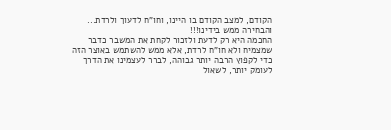הקודם, למצב הקודם בו היינו, וחו"ח לדעוך ולרדת...
והבחירה ממש בידינו!!!
החכמה היא רק לדעת ולזכור לקחת את המשבר כדבר שמצמיח ולא חו"ח לרדת, אלא ממש להשתמש באוצר הזה כדי לקפוץ הרבה יותר גבוהה, לברר לעצמינו את הדרך לעומק יותר, לשאול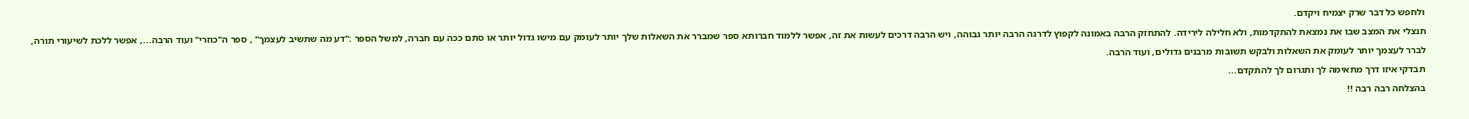ולחפש כל דבר שרק יצמיח ויקדם.
תנצלי את המצב שבו את נמצאת להתקדמות, ולא חלילה לירידה. להתחזק הרבה באמונה לקפוץ לדרגה הרבה יותר גבוהה, ויש הרבה דרכים לעשות את זה, אפשר ללמוד חברותא ספר שמברר את השאלות שלך יותר לעומק עם מישו גדול יותר או סתם ככה עם חברה, למשל הספר :"דע מה שתשיב לעצמך" , ספר ה"כוזרי" ועוד הרבה..., אפשר ללכת לשיעורי תורה, לברר לעצמך יותר לעומק את השאלות ולבקש תשובות מרבנים גדולים, ועוד הרבה.
תבדקי איזו דרך מתאימה לך ותגרום לך להתקדם...
בהצלחה רבה רבה !!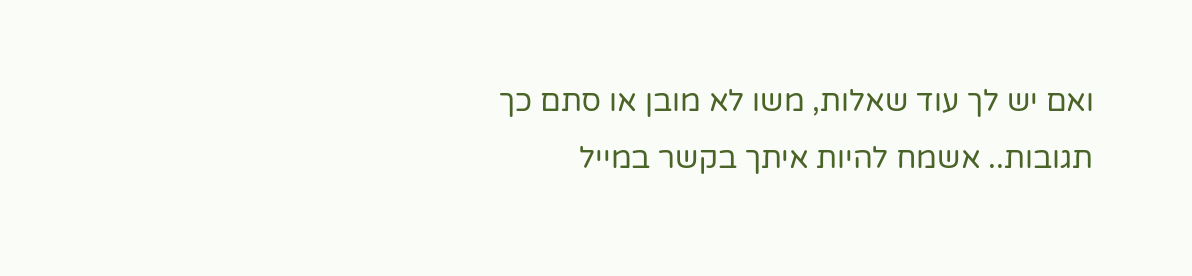ואם יש לך עוד שאלות, משו לא מובן או סתם כך תגובות.. אשמח להיות איתך בקשר במייל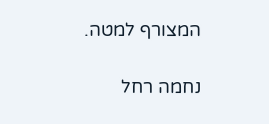המצורף למטה.

נחמה רחל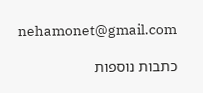nehamonet@gmail.com

כתבות נוספות